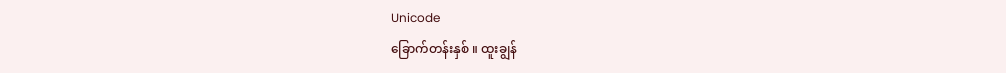Unicode
ခြောက်တန်းနှစ် ။ ထူးချွန်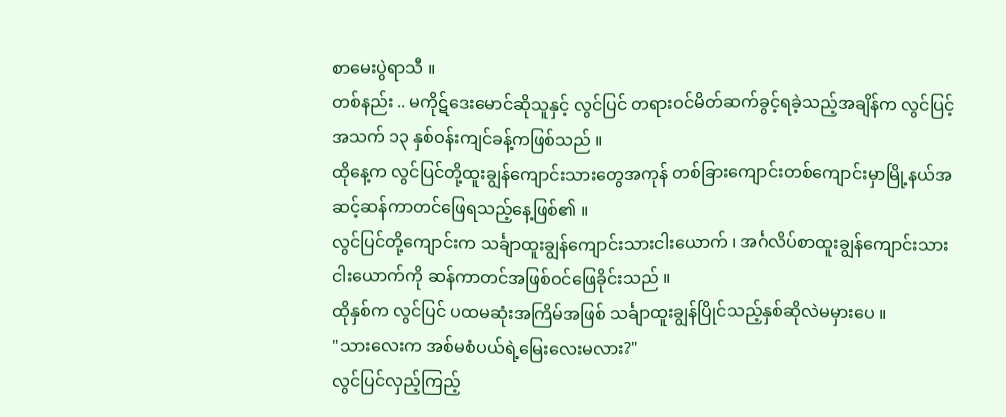စာမေးပွဲရာသီ ။
တစ်နည်း .. မကိုဋ်ဒေးမောင်ဆိုသူနှင့် လွင်ပြင် တရားဝင်မိတ်ဆက်ခွင့်ရခဲ့သည့်အချိန်က လွင်ပြင့်အသက် ၁၃ နှစ်ဝန်းကျင်ခန့်ကဖြစ်သည် ။
ထိုနေ့က လွင်ပြင်တို့ထူးချွန်ကျောင်းသားတွေအကုန် တစ်ခြားကျောင်းတစ်ကျောင်းမှာမြို့နယ်အဆင့်ဆန်ကာတင်ဖြေရသည့်နေ့ဖြစ်၏ ။
လွင်ပြင်တို့ကျောင်းက သင်္ချာထူးချွန်ကျောင်းသားငါးယောက် ၊ အင်္ဂလိပ်စာထူးချွန်ကျောင်းသားငါးယောက်ကို ဆန်ကာတင်အဖြစ်ဝင်ဖြေခိုင်းသည် ။
ထိုနှစ်က လွင်ပြင် ပထမဆုံးအကြိမ်အဖြစ် သင်္ချာထူးချွန်ပြိုင်သည့်နှစ်ဆိုလဲမမှားပေ ။
"သားလေးက အစ်မစံပယ်ရဲ့မြေးလေးမလား?"
လွင်ပြင်လှည့်ကြည့်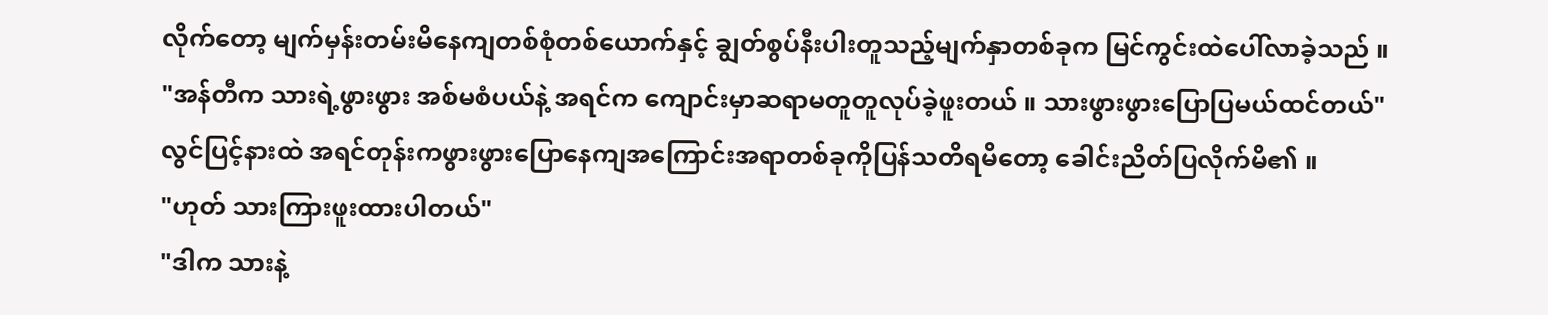လိုက်တော့ မျက်မှန်းတမ်းမိနေကျတစ်စုံတစ်ယောက်နှင့် ချွတ်စွပ်နီးပါးတူသည့်မျက်နှာတစ်ခုက မြင်ကွင်းထဲပေါ်လာခဲ့သည် ။
"အန်တီက သားရဲ့ဖွားဖွား အစ်မစံပယ်နဲ့ အရင်က ကျောင်းမှာဆရာမတူတူလုပ်ခဲ့ဖူးတယ် ။ သားဖွားဖွားပြောပြမယ်ထင်တယ်"
လွင်ပြင့်နားထဲ အရင်တုန်းကဖွားဖွားပြောနေကျအကြောင်းအရာတစ်ခုကိုပြန်သတိရမိတော့ ခေါင်းညိတ်ပြလိုက်မိ၏ ။
"ဟုတ် သားကြားဖူးထားပါတယ်"
"ဒါက သားနဲ့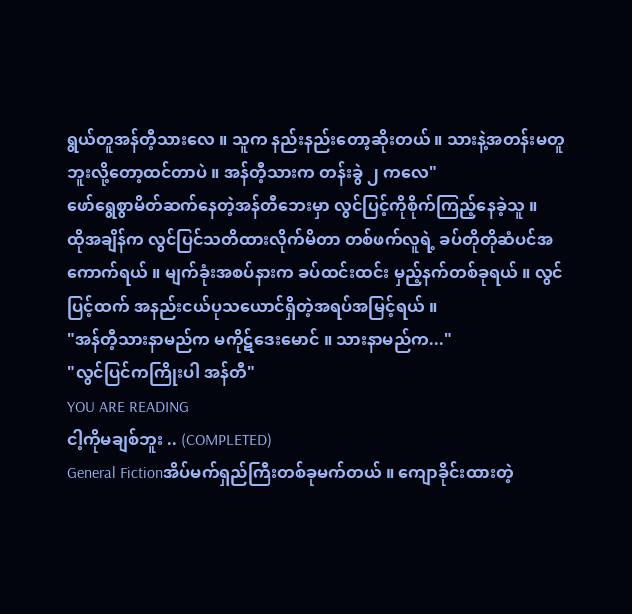ရွယ်တူအန်တီ့သားလေ ။ သူက နည်းနည်းတော့ဆိုးတယ် ။ သားနဲ့အတန်းမတူဘူးလို့တော့ထင်တာပဲ ။ အန်တီ့သားက တန်းခွဲ ၂ ကလေ"
ဖော်ရွေစွာမိတ်ဆက်နေတဲ့အန်တီဘေးမှာ လွင်ပြင့်ကိုစိုက်ကြည့်နေခဲ့သူ ။
ထိုအချိန်က လွင်ပြင်သတိထားလိုက်မိတာ တစ်ဖက်လူရဲ့ ခပ်တိုတိုဆံပင်အကောက်ရယ် ။ မျက်ခုံးအစပ်နားက ခပ်ထင်းထင်း မှည့်နက်တစ်ခုရယ် ။ လွင်ပြင့်ထက် အနည်းငယ်ပုသယောင်ရှိတဲ့အရပ်အမြင့်ရယ် ။
"အန်တီ့သားနာမည်က မကိုဋ်ဒေးမောင် ။ သားနာမည်က..."
"လွင်ပြင်ကကြိုးပါ အန်တီ"
YOU ARE READING
ငါ့ကိုမချစ်ဘူး .. (COMPLETED)
General Fictionအိပ်မက်ရှည်ကြီးတစ်ခုမက်တယ် ။ ကျောခိုင်းထားတဲ့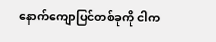နောက်ကျောပြင်တစ်ခုကို ငါက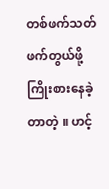တစ်ဖက်သတ် ဖက်တွယ်ဖို့ကြိုးစားနေခဲ့တာတဲ့ ။ ဟင့်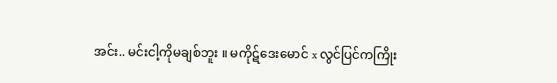အင်း.. မင်းငါ့ကိုမချစ်ဘူး ။ မကိုဋ်ဒေးမောင် x လွင်ပြင်ကကြိုး